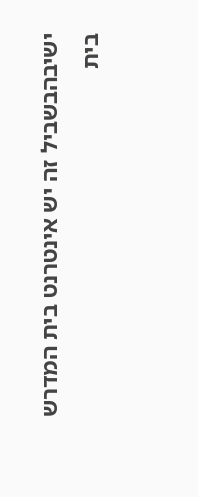ישיבהבשביל זה יש אינטרנט בית המדרש
בית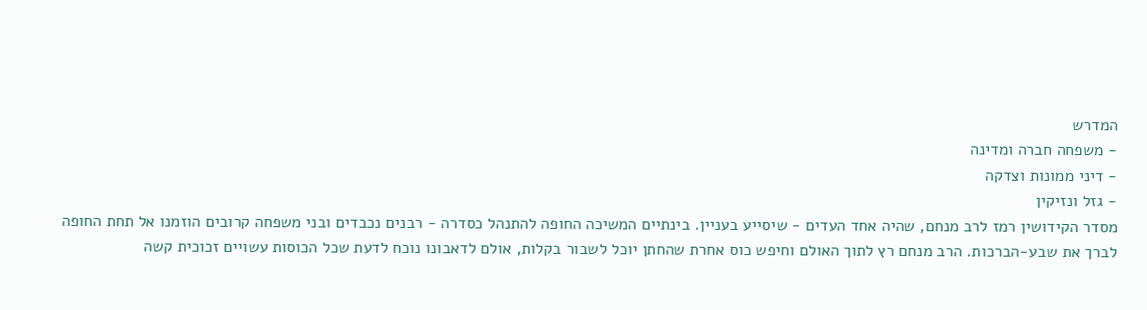המדרש
- משפחה חברה ומדינה
- דיני ממונות וצדקה
- גזל ונזיקין
מסדר הקידושין רמז לרב מנחם, שהיה אחד העדים - שיסייע בעניין. בינתיים המשיכה החופה להתנהל כסדרה - רבנים נכבדים ובני משפחה קרובים הוזמנו אל תחת החופה לברך את שבע-הברכות. הרב מנחם רץ לתוך האולם וחיפש כוס אחרת שהחתן יוכל לשבור בקלות, אולם לדאבונו נוכח לדעת שכל הכוסות עשויים זכוכית קשה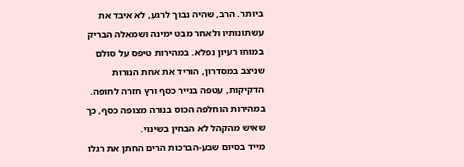ביותר. הרב, שהיה נבוך לרגע, לא איבד את עשתונותיו ולאחר מבט ימינה ושמאלה הבריק במוחו רעיון נפלא. במהירות טיפס על סולם שניצב במסדרון, הוריד את אחת הנורות הדקיקות, עטפה בנייר כסף ורץ חזרה לחופה. במהירות הוחלפה הכוס בנורה מצופה כסף, כך שאיש מהקהל לא הבחין בשינוי.
מייד בסיום שבע-הברכות הרים החתן את רגלו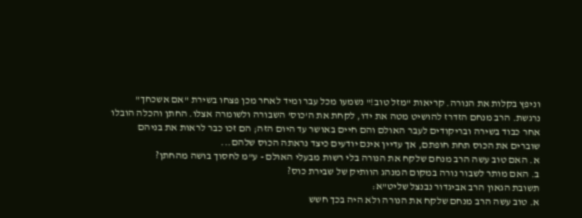וניפץ בקלות את הנורה. קריאות "מזל טוב!" נשמעו מכל עבר ומיד לאחר מכן פצחו בשירת "אם אשכחך" נרגשת. הרב מנחם הזדרז להושיט מטה את ידו, לקחת את ה'כוס' השבורה ולשומרה אצלו. החתן והכלה הובלו אחר כבוד בשירה ובריקודים לעבר האולם והם חיים באושר עד היום הזה; הם זכו כבר לראות את בניהם שוברים את הכוס תחת חופתם, אך עדיין אינם יודעים כיצד נראתה הכוס שלהם...
א. האם טוב עשה הרב מנחם שלקח את הנורה בלי רשות מבעלי האולם - ע"מ לחסוך בושה מהחתן?
ב. האם מותר לשבור נורה במקום המנהג הוותיק של שבירת כוס?
תשובת הגאון הרב אביגדור נבנצל שליט"א:
א. טוב עשה הרב מנחם שלקח את הנורה ולא היה בכך חשש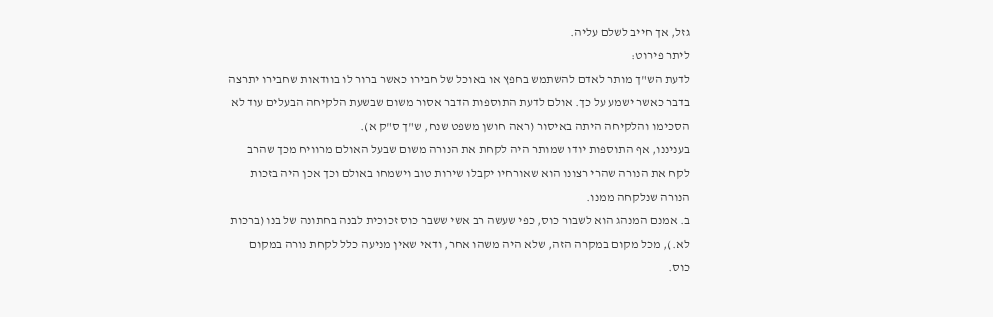גזל, אך חייב לשלם עליה.
ליתר פירוט:
לדעת הש"ך מותר לאדם להשתמש בחפץ או באוכל של חבירו כאשר ברור לו בוודאות שחבירו יתרצה בדבר כאשר ישמע על כך. אולם לדעת התוספות הדבר אסור משום שבשעת הלקיחה הבעלים עוד לא הסכימו והלקיחה היתה באיסור (ראה חושן משפט שנח, ש"ך ס"ק א).
בעניננו, אף התוספות יודו שמותר היה לקחת את הנורה משום שבעל האולם מרוויח מכך שהרב לקח את הנורה שהרי רצונו הוא שאורחיו יקבלו שירות טוב וישמחו באולם וכך אכן היה בזכות הנורה שנלקחה ממנו.
ב. אמנם המנהג הוא לשבור כוס, כפי שעשה רב אשי ששבר כוס זכוכית לבנה בחתונה של בנו (ברכות לא.), מכל מקום במקרה הזה, שלא היה משהו אחר, ודאי שאין מניעה כלל לקחת נורה במקום כוס.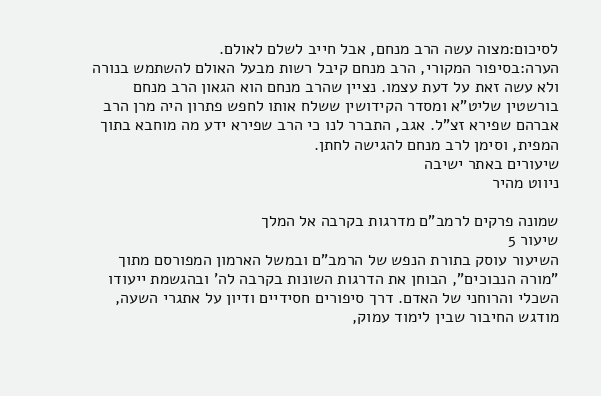לסיכום:מצוה עשה הרב מנחם, אבל חייב לשלם לאולם.
הערה:בסיפור המקורי, הרב מנחם קיבל רשות מבעל האולם להשתמש בנורה ולא עשה זאת על דעת עצמו. נציין שהרב מנחם הוא הגאון הרב מנחם בורשטין שליט"א ומסדר הקידושין ששלח אותו לחפש פתרון היה מרן הרב אברהם שפירא זצ"ל. אגב, התברר לנו כי הרב שפירא ידע מה מוחבא בתוך המפית, וסימן לרב מנחם להגישה לחתן.
שיעורים באתר ישיבה
ניווט מהיר

שמונה פרקים לרמב"ם מדרגות בקרבה אל המלך
שיעור 5
השיעור עוסק בתורת הנפש של הרמב"ם ובמשל הארמון המפורסם מתוך "מורה הנבוכים", הבוחן את הדרגות השונות בקרבה לה' ובהגשמת ייעודו השכלי והרוחני של האדם. דרך סיפורים חסידיים ודיון על אתגרי השעה, מודגש החיבור שבין לימוד עמוק,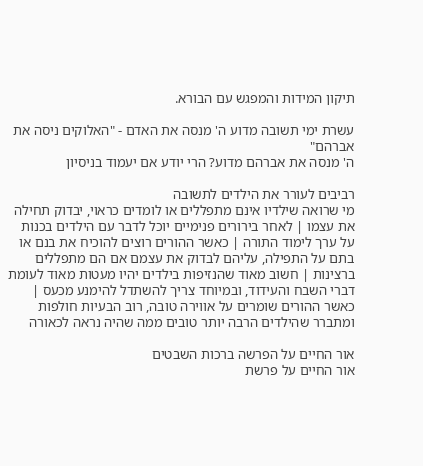תיקון המידות והמפגש עם הבורא.

עשרת ימי תשובה מדוע ה' מנסה את האדם - "האלוקים ניסה את אברהם"
ה' מנסה את אברהם מדוע? הרי יודע אם יעמוד בניסיון

רביבים לעורר את הילדים לתשובה
מי שרואה שילדיו אינם מתפללים או לומדים כראוי, יבדוק תחילה את עצמו | לאחר בירורים פנימיים יוכל לדבר עם הילדים בכנות על ערך לימוד התורה | כאשר ההורים רוצים להוכיח את בנם או בתם על התפילה, עליהם לבדוק את עצמם אם הם מתפללים ברצינות | חשוב מאוד שהנזיפות בילדים יהיו מעטות מאוד לעומת דברי השבח והעידוד, ובמיוחד צריך להשתדל להימנע מכעס | כאשר ההורים שומרים על אווירה טובה, רוב הבעיות חולפות ומתברר שהילדים הרבה יותר טובים ממה שהיה נראה לכאורה

אור החיים על הפרשה ברכות השבטים
אור החיים על פרשת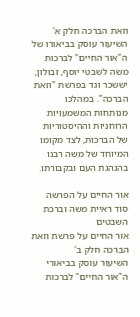וזאת הברכה חלק א'
השיעור עוסק בביאורו של ה"אור החיים" לברכות משה לשבטי יוסף, זבולון, יששכר וגד בפרשת "וזאת הברכה". במהלכו מנותחות המשמעויות הרוחניות וההיסטוריות של הברכות, לצד מקומו המיוחד של משה רבנו בהנהגת העם ובקבורתו.

אור החיים על הפרשה סוד ראיית משה וברכת השבטים
אור החיים על פרשת וזאת הברכה חלק ב'
השיעור עוסק בביאורי ה"אור החיים" לברכות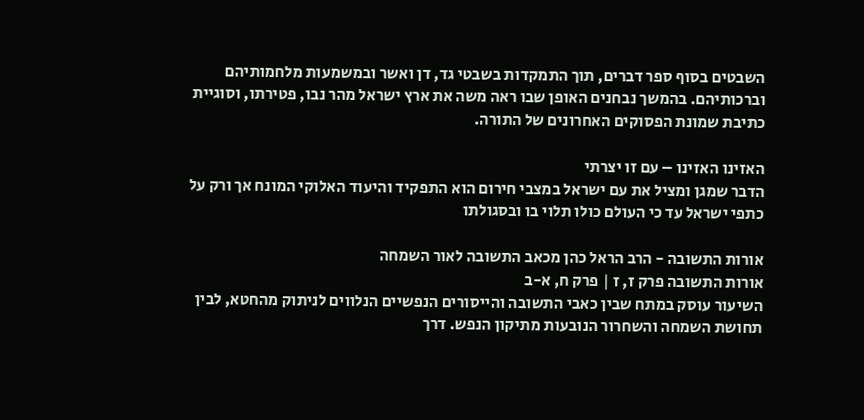השבטים בסוף ספר דברים, תוך התמקדות בשבטי גד, דן ואשר ובמשמעות מלחמותיהם וברכותיהם. בהמשך נבחנים האופן שבו ראה משה את ארץ ישראל מהר נבו, פטירתו, וסוגיית כתיבת שמונת הפסוקים האחרונים של התורה.

האזינו האזינו – עם זו יצרתי
הדבר שמגן ומציל את עם ישראל במצבי חירום הוא התפקיד והיעוד האלוקי המונח אך ורק על כתפי ישראל עד כי העולם כולו תלוי בו ובסגולתו

אורות התשובה - הרב הראל כהן מכאב התשובה לאור השמחה
אורות התשובה פרק ז, ז | פרק ח, א-ב
השיעור עוסק במתח שבין כאבי התשובה והייסורים הנפשיים הנלווים לניתוק מהחטא, לבין תחושת השמחה והשחרור הנובעות מתיקון הנפש. דרך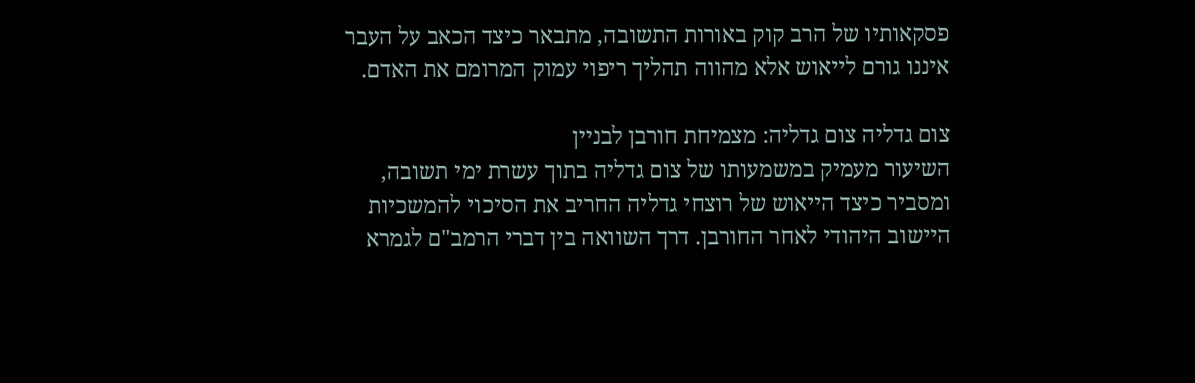פסקאותיו של הרב קוק באורות התשובה, מתבאר כיצד הכאב על העבר איננו גורם לייאוש אלא מהווה תהליך ריפוי עמוק המרומם את האדם.

צום גדליה צום גדליה: מצמיחת חורבן לבניין
השיעור מעמיק במשמעותו של צום גדליה בתוך עשרת ימי תשובה, ומסביר כיצד הייאוש של רוצחי גדליה החריב את הסיכוי להמשכיות היישוב היהודי לאחר החורבן. דרך השוואה בין דברי הרמב"ם לגמרא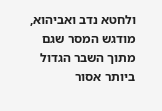ולחטא נדב ואביהוא, מודגש המסר שגם מתוך השבר הגדול ביותר אסור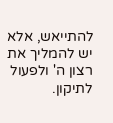להתייאש, אלא יש להמליך את רצון ה' ולפעול לתיקון.